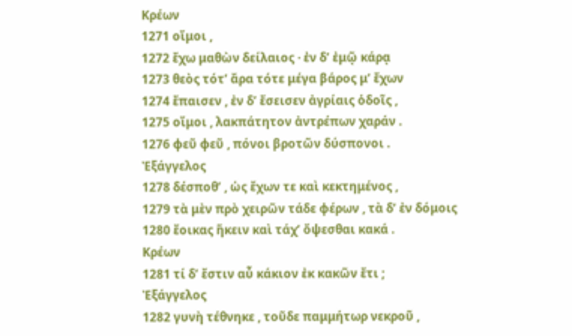Κρέων
1271 οἴμοι ,
1272 ἔχω μαθὼν δείλαιος · ἐν δ’ ἐμῷ κάρᾳ
1273 θεὸς τότ’ ἄρα τότε μέγα βάρος μ’ ἔχων
1274 ἔπαισεν , ἐν δ’ ἔσεισεν ἀγρίαις ὁδοῖς ,
1275 οἴμοι , λακπάτητον ἀντρέπων χαράν .
1276 φεῦ φεῦ , πόνοι βροτῶν δύσπονοι .
Ἐξάγγελος
1278 δέσποθ’ , ὡς ἔχων τε καὶ κεκτημένος ,
1279 τὰ μὲν πρὸ χειρῶν τάδε φέρων , τὰ δ’ ἐν δόμοις
1280 ἔοικας ἥκειν καὶ τάχ’ ὄψεσθαι κακά .
Κρέων
1281 τί δ’ ἔστιν αὖ κάκιον ἐκ κακῶν ἔτι ;
Ἐξάγγελος
1282 γυνὴ τέθνηκε , τοῦδε παμμήτωρ νεκροῦ ,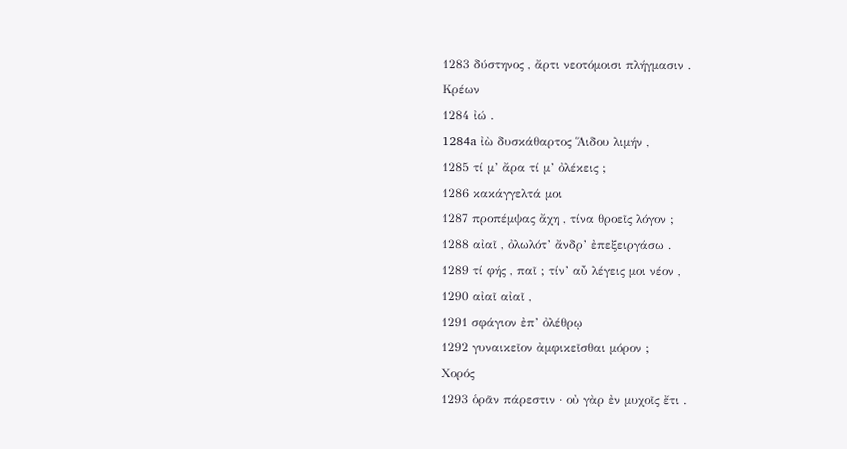1283 δύστηνος , ἄρτι νεοτόμοισι πλήγμασιν .
Κρέων
1284 ἰώ .
1284a ἰὼ δυσκάθαρτος Ἅιδου λιμήν ,
1285 τί μ’ ἄρα τί μ’ ὀλέκεις ;
1286 κακάγγελτά μοι
1287 προπέμψας ἄχη , τίνα θροεῖς λόγον ;
1288 αἰαῖ , ὀλωλότ’ ἄνδρ’ ἐπεξειργάσω .
1289 τί φής , παῖ ; τίν’ αὖ λέγεις μοι νέον ,
1290 αἰαῖ αἰαῖ ,
1291 σφάγιον ἐπ’ ὀλέθρῳ
1292 γυναικεῖον ἀμφικεῖσθαι μόρον ;
Χορός
1293 ὁρᾶν πάρεστιν · οὐ γὰρ ἐν μυχοῖς ἔτι .